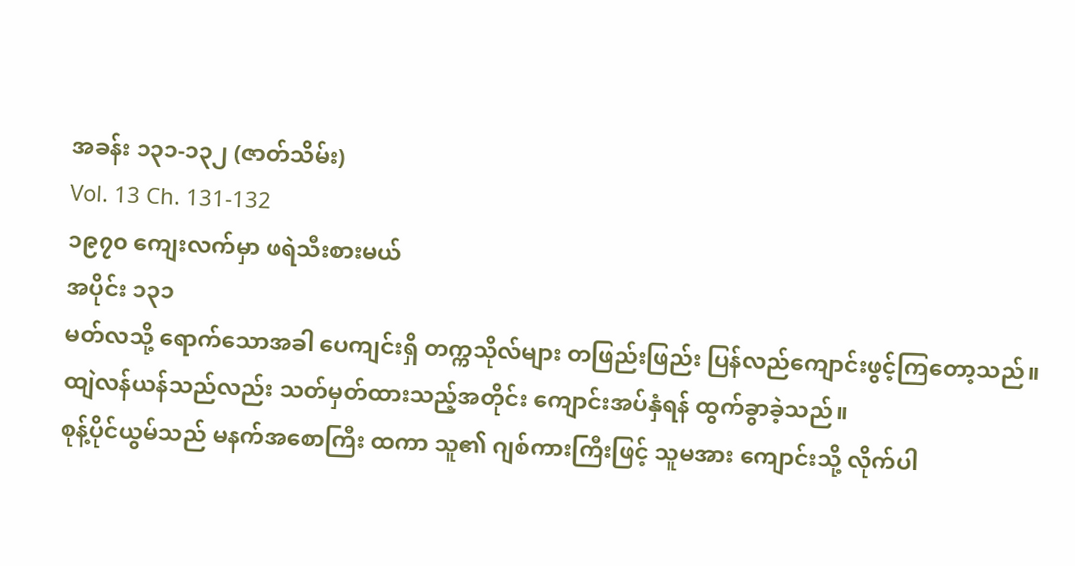အခန်း ၁၃၁-၁၃၂ (ဇာတ်သိမ်း)
Vol. 13 Ch. 131-132
၁၉၇၀ ကျေးလက်မှာ ဖရဲသီးစားမယ်
အပိုင်း ၁၃၁
မတ်လသို့ ရောက်သောအခါ ပေကျင်းရှိ တက္ကသိုလ်များ တဖြည်းဖြည်း ပြန်လည်ကျောင်းဖွင့်ကြတော့သည်။
ထျဲလန်ယန်သည်လည်း သတ်မှတ်ထားသည့်အတိုင်း ကျောင်းအပ်နှံရန် ထွက်ခွာခဲ့သည်။
စုန့်ပိုင်ယွမ်သည် မနက်အစောကြီး ထကာ သူ၏ ဂျစ်ကားကြီးဖြင့် သူမအား ကျောင်းသို့ လိုက်ပါ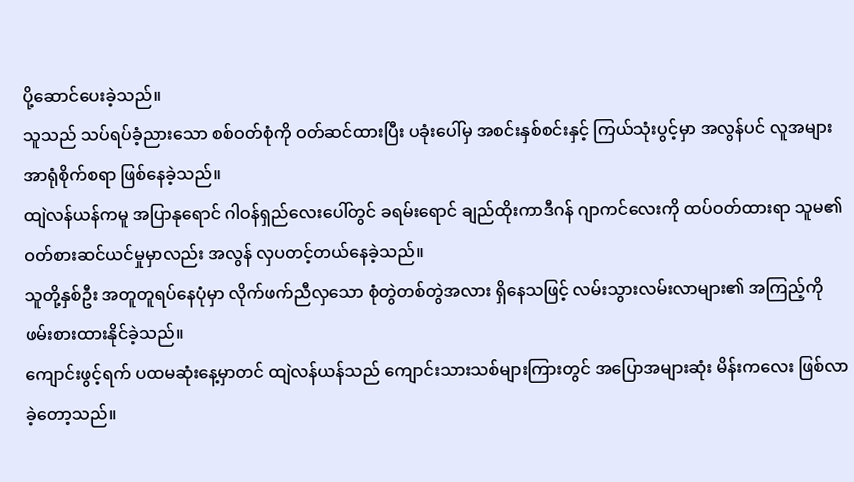ပို့ဆောင်ပေးခဲ့သည်။
သူသည် သပ်ရပ်ခံ့ညားသော စစ်ဝတ်စုံကို ဝတ်ဆင်ထားပြီး ပခုံးပေါ်မှ အစင်းနှစ်စင်းနှင့် ကြယ်သုံးပွင့်မှာ အလွန်ပင် လူအများ အာရုံစိုက်စရာ ဖြစ်နေခဲ့သည်။
ထျဲလန်ယန်ကမူ အပြာနုရောင် ဂါဝန်ရှည်လေးပေါ်တွင် ခရမ်းရောင် ချည်ထိုးကာဒီဂန် ဂျာကင်လေးကို ထပ်ဝတ်ထားရာ သူမ၏ ဝတ်စားဆင်ယင်မှုမှာလည်း အလွန် လှပတင့်တယ်နေခဲ့သည်။
သူတို့နှစ်ဦး အတူတူရပ်နေပုံမှာ လိုက်ဖက်ညီလှသော စုံတွဲတစ်တွဲအလား ရှိနေသဖြင့် လမ်းသွားလမ်းလာများ၏ အကြည့်ကို ဖမ်းစားထားနိုင်ခဲ့သည်။
ကျောင်းဖွင့်ရက် ပထမဆုံးနေ့မှာတင် ထျဲလန်ယန်သည် ကျောင်းသားသစ်များကြားတွင် အပြောအများဆုံး မိန်းကလေး ဖြစ်လာခဲ့တော့သည်။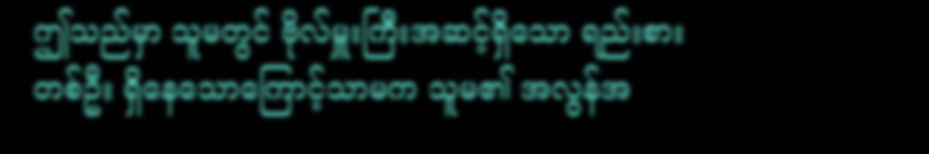ဤသည်မှာ သူမတွင် ဗိုလ်မှူးကြီးအဆင့်ရှိသော ရည်းစားတစ်ဦး ရှိနေသောကြောင့်သာမက သူမ၏ အလွန်အ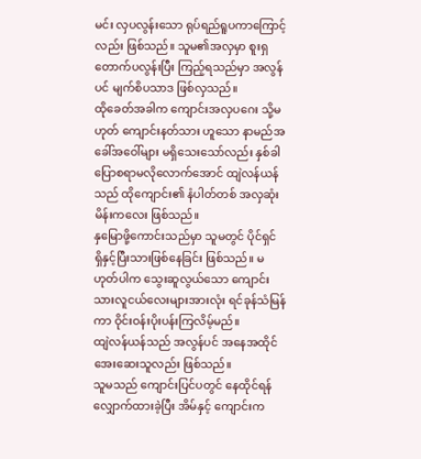မင်း လှပလွန်းသော ရုပ်ရည်ရူပကာကြောင့်လည်း ဖြစ်သည်။ သူမ၏အလှမှာ စူးရှတောက်ပလွန်းပြီး ကြည့်ရသည်မှာ အလွန်ပင် မျက်စိပသာဒ ဖြစ်လှသည်။
ထိုခေတ်အခါက ကျောင်းအလှပဂေး သို့မဟုတ် ကျောင်းနတ်သား ဟူသော နာမည်အခေါ်အဝေါ်များ မရှိသေးသော်လည်း နှစ်ခါပြောစရာမလိုလောက်အောင် ထျဲလန်ယန်သည် ထိုကျောင်း၏ နံပါတ်တစ် အလှဆုံး မိန်းကလေး ဖြစ်သည်။
နှမြောဖို့ကောင်းသည်မှာ သူမတွင် ပိုင်ရှင် ရှိနှင့်ပြီးသားဖြစ်နေခြင်း ဖြစ်သည်။ မဟုတ်ပါက သွေးဆူလွယ်သော ကျောင်းသားလူငယ်လေးများအားလုံး ရင်ခုန်သံမြန်ကာ ဝိုင်းဝန်းပိုးပန်းကြလိမ့်မည်။
ထျဲလန်ယန်သည် အလွန်ပင် အနေအထိုင် အေးဆေးသူလည်း ဖြစ်သည်။
သူမသည် ကျောင်းပြင်ပတွင် နေထိုင်ရန် လျှောက်ထားခဲ့ပြီး အိမ်နှင့် ကျောင်းက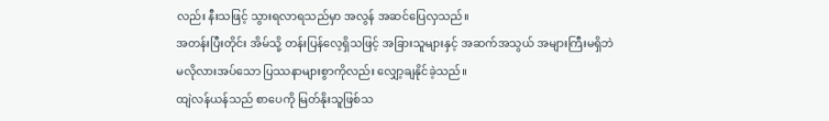လည်း နီးသဖြင့် သွားရလာရသည်မှာ အလွန် အဆင်ပြေလှသည်။
အတန်းပြီးတိုင်း အိမ်သို့ တန်းပြန်လေ့ရှိသဖြင့် အခြားသူများနှင့် အဆက်အသွယ် အများကြီးမရှိဘဲ မလိုလားအပ်သော ပြဿနာများစွာကိုလည်း လျှော့ချနိုင်ခဲ့သည်။
ထျဲလန်ယန်သည် စာပေကို မြတ်နိုးသူဖြစ်သ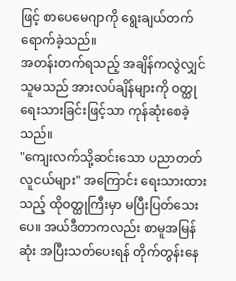ဖြင့် စာပေမေဂျာကို ရွေးချယ်တက်ရောက်ခဲ့သည်။
အတန်းတက်ရသည့် အချိန်ကလွဲလျှင် သူမသည် အားလပ်ချိန်များကို ဝတ္ထုရေးသားခြင်းဖြင့်သာ ကုန်ဆုံးစေခဲ့သည်။
"ကျေးလက်သို့ဆင်းသော ပညာတတ်လူငယ်များ" အကြောင်း ရေးသားထားသည့် ထိုဝတ္ထုကြီးမှာ မပြီးပြတ်သေးပေ။ အယ်ဒီတာကလည်း စာမူအမြန်ဆုံး အပြီးသတ်ပေးရန် တိုက်တွန်းနေ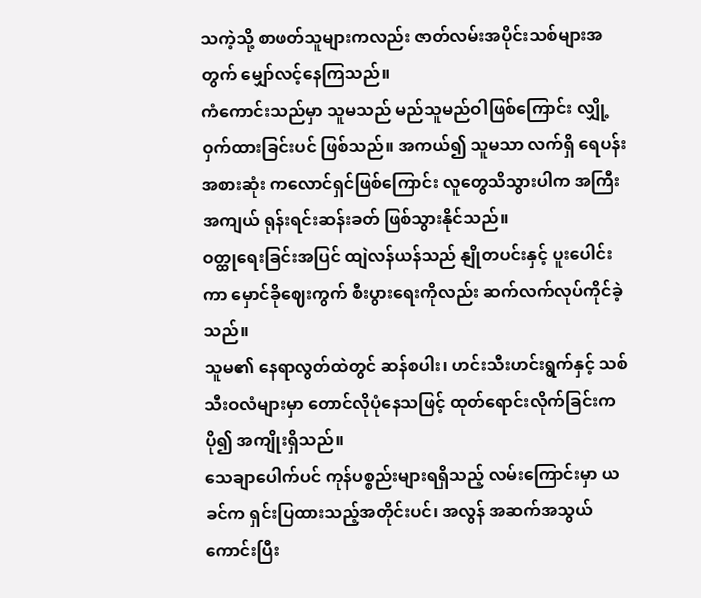သကဲ့သို့ စာဖတ်သူများကလည်း ဇာတ်လမ်းအပိုင်းသစ်များအတွက် မျှော်လင့်နေကြသည်။
ကံကောင်းသည်မှာ သူမသည် မည်သူမည်ဝါဖြစ်ကြောင်း လျှို့ဝှက်ထားခြင်းပင် ဖြစ်သည်။ အကယ်၍ သူမသာ လက်ရှိ ရေပန်းအစားဆုံး ကလောင်ရှင်ဖြစ်ကြောင်း လူတွေသိသွားပါက အကြီးအကျယ် ရုန်းရင်းဆန်းခတ် ဖြစ်သွားနိုင်သည်။
ဝတ္ထုရေးခြင်းအပြင် ထျဲလန်ယန်သည် နျိုတပင်းနှင့် ပူးပေါင်းကာ မှောင်ခိုဈေးကွက် စီးပွားရေးကိုလည်း ဆက်လက်လုပ်ကိုင်ခဲ့သည်။
သူမ၏ နေရာလွတ်ထဲတွင် ဆန်စပါး၊ ဟင်းသီးဟင်းရွက်နှင့် သစ်သီးဝလံများမှာ တောင်လိုပုံနေသဖြင့် ထုတ်ရောင်းလိုက်ခြင်းက ပို၍ အကျိုးရှိသည်။
သေချာပေါက်ပင် ကုန်ပစ္စည်းများရရှိသည့် လမ်းကြောင်းမှာ ယခင်က ရှင်းပြထားသည့်အတိုင်းပင်၊ အလွန် အဆက်အသွယ်ကောင်းပြီး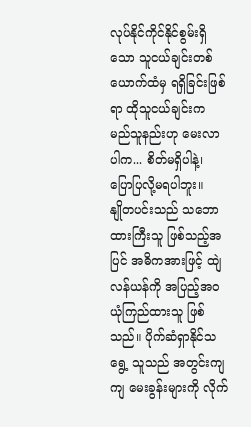လုပ်နိုင်ကိုင်နိုင်စွမ်းရှိသော သူငယ်ချင်းတစ်ယောက်ထံမှ ရရှိခြင်းဖြစ်ရာ ထိုသူငယ်ချင်းက မည်သူနည်းဟု မေးလာပါက... စိတ်မရှိပါနဲ့၊ ပြောပြလို့မရပါဘူး။
နျိုတပင်းသည် သဘောထားကြီးသူ ဖြစ်သည့်အပြင် အဓိကအားဖြင့် ထျဲလန်ယန်ကို အပြည့်အဝ ယုံကြည်ထားသူ ဖြစ်သည်။ ပိုက်ဆံရှာနိုင်သရွေ့ သူသည် အတွင်းကျကျ မေးခွန်းများကို လိုက်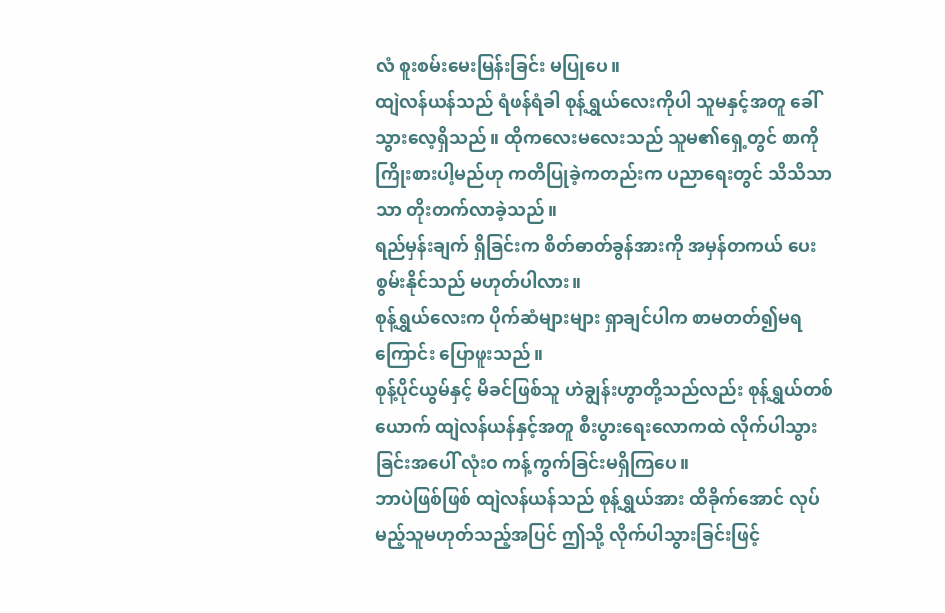လံ စူးစမ်းမေးမြန်းခြင်း မပြုပေ။
ထျဲလန်ယန်သည် ရံဖန်ရံခါ စုန့်ရွှယ်လေးကိုပါ သူမနှင့်အတူ ခေါ်သွားလေ့ရှိသည်။ ထိုကလေးမလေးသည် သူမ၏ရှေ့တွင် စာကို ကြိုးစားပါ့မည်ဟု ကတိပြုခဲ့ကတည်းက ပညာရေးတွင် သိသိသာသာ တိုးတက်လာခဲ့သည်။
ရည်မှန်းချက် ရှိခြင်းက စိတ်ဓာတ်ခွန်အားကို အမှန်တကယ် ပေးစွမ်းနိုင်သည် မဟုတ်ပါလား။
စုန့်ရွှယ်လေးက ပိုက်ဆံများများ ရှာချင်ပါက စာမတတ်၍မရကြောင်း ပြောဖူးသည်။
စုန့်ပိုင်ယွမ်နှင့် မိခင်ဖြစ်သူ ဟဲချွန်းဟွာတို့သည်လည်း စုန့်ရွှယ်တစ်ယောက် ထျဲလန်ယန်နှင့်အတူ စီးပွားရေးလောကထဲ လိုက်ပါသွားခြင်းအပေါ် လုံးဝ ကန့်ကွက်ခြင်းမရှိကြပေ။
ဘာပဲဖြစ်ဖြစ် ထျဲလန်ယန်သည် စုန့်ရွှယ်အား ထိခိုက်အောင် လုပ်မည့်သူမဟုတ်သည့်အပြင် ဤသို့ လိုက်ပါသွားခြင်းဖြင့်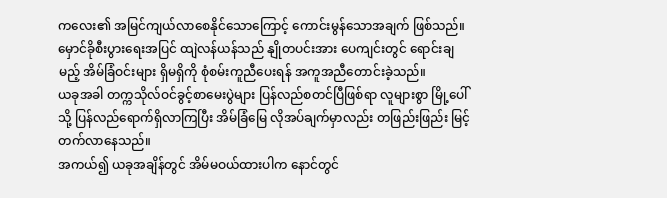ကလေး၏ အမြင်ကျယ်လာစေနိုင်သောကြောင့် ကောင်းမွန်သောအချက် ဖြစ်သည်။
မှောင်ခိုစီးပွားရေးအပြင် ထျဲလန်ယန်သည် နျိုတပင်းအား ပေကျင်းတွင် ရောင်းချမည့် အိမ်ခြံဝင်းများ ရှိမရှိကို စုံစမ်းကူညီပေးရန် အကူအညီတောင်းခဲ့သည်။
ယခုအခါ တက္ကသိုလ်ဝင်ခွင့်စာမေးပွဲများ ပြန်လည်စတင်ပြီဖြစ်ရာ လူများစွာ မြို့ပေါ်သို့ ပြန်လည်ရောက်ရှိလာကြပြီး အိမ်ခြံမြေ လိုအပ်ချက်မှာလည်း တဖြည်းဖြည်း မြင့်တက်လာနေသည်။
အကယ်၍ ယခုအချိန်တွင် အိမ်မဝယ်ထားပါက နောင်တွင်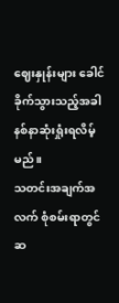ဈေးနှုန်းများ ခေါင်ခိုက်သွားသည့်အခါ နစ်နာဆုံးရှုံးရလိမ့်မည်။
သတင်းအချက်အလက် စုံစမ်းရာတွင် ဆ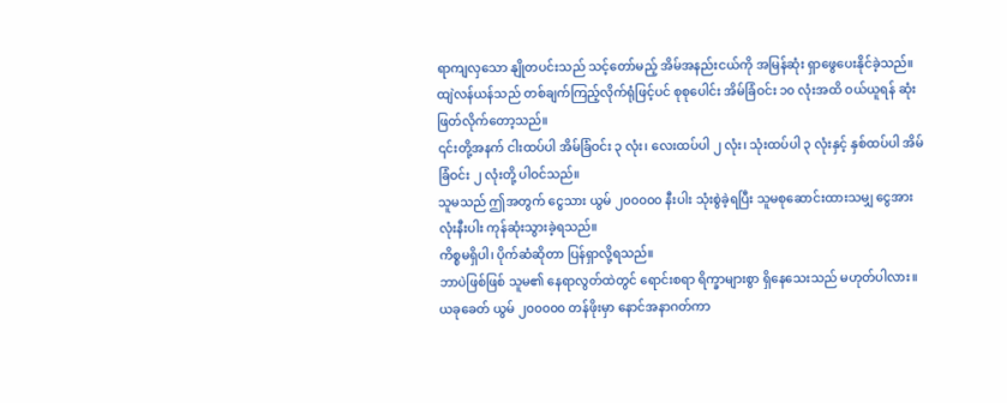ရာကျလှသော နျိုတပင်းသည် သင့်တော်မည့် အိမ်အနည်းငယ်ကို အမြန်ဆုံး ရှာဖွေပေးနိုင်ခဲ့သည်။
ထျဲလန်ယန်သည် တစ်ချက်ကြည့်လိုက်ရုံဖြင့်ပင် စုစုပေါင်း အိမ်ခြံဝင်း ၁၀ လုံးအထိ ဝယ်ယူရန် ဆုံးဖြတ်လိုက်တော့သည်။
၎င်းတို့အနက် ငါးထပ်ပါ အိမ်ခြံဝင်း ၃ လုံး၊ လေးထပ်ပါ ၂ လုံး၊ သုံးထပ်ပါ ၃ လုံးနှင့် နှစ်ထပ်ပါ အိမ်ခြံဝင်း ၂ လုံးတို့ ပါဝင်သည်။
သူမသည် ဤအတွက် ငွေသား ယွမ် ၂၀၀၀၀၀ နီးပါး သုံးစွဲခဲ့ရပြီး သူမစုဆောင်းထားသမျှ ငွေအားလုံးနီးပါး ကုန်ဆုံးသွားခဲ့ရသည်။
ကိစ္စမရှိပါ၊ ပိုက်ဆံဆိုတာ ပြန်ရှာလို့ရသည်။
ဘာပဲဖြစ်ဖြစ် သူမ၏ နေရာလွတ်ထဲတွင် ရောင်းစရာ ရိက္ခာများစွာ ရှိနေသေးသည် မဟုတ်ပါလား။
ယခုခေတ် ယွမ် ၂၀၀၀၀၀ တန်ဖိုးမှာ နောင်အနာဂတ်ကာ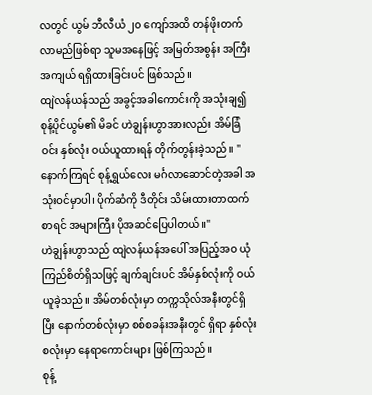လတွင် ယွမ် ဘီလီယံ ၂၀ ကျော်အထိ တန်ဖိုးတက်လာမည်ဖြစ်ရာ သူမအနေဖြင့် အမြတ်အစွန်း အကြီးအကျယ် ရရှိထားခြင်းပင် ဖြစ်သည်။
ထျဲလန်ယန်သည် အခွင့်အခါကောင်းကို အသုံးချ၍ စုန့်ပိုင်ယွမ်၏ မိခင် ဟဲချွန်းဟွာအားလည်း အိမ်ခြံဝင်း နှစ်လုံး ဝယ်ယူထားရန် တိုက်တွန်းခဲ့သည်။ "နောက်ကြရင် စုန့်ရွှယ်လေး မင်္ဂလာဆောင်တဲ့အခါ အသုံးဝင်မှာပါ၊ ပိုက်ဆံကို ဒီတိုင်း သိမ်းထားတာထက်စာရင် အများကြီး ပိုအဆင်ပြေပါတယ်။"
ဟဲချွန်းဟွာသည် ထျဲလန်ယန်အပေါ် အပြည့်အဝ ယုံကြည်စိတ်ရှိသဖြင့် ချက်ချင်းပင် အိမ်နှစ်လုံးကို ဝယ်ယူခဲ့သည်။ အိမ်တစ်လုံးမှာ တက္ကသိုလ်အနီးတွင်ရှိပြီး နောက်တစ်လုံးမှာ စစ်စခန်းအနီးတွင် ရှိရာ နှစ်လုံးစလုံးမှာ နေရာကောင်းများ ဖြစ်ကြသည်။
စုန့်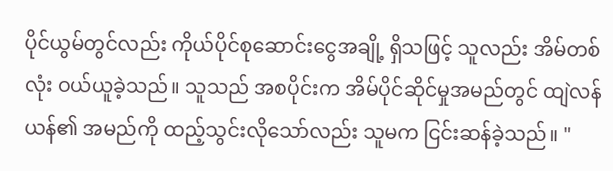ပိုင်ယွမ်တွင်လည်း ကိုယ်ပိုင်စုဆောင်းငွေအချို့ ရှိသဖြင့် သူလည်း အိမ်တစ်လုံး ဝယ်ယူခဲ့သည်။ သူသည် အစပိုင်းက အိမ်ပိုင်ဆိုင်မှုအမည်တွင် ထျဲလန်ယန်၏ အမည်ကို ထည့်သွင်းလိုသော်လည်း သူမက ငြင်းဆန်ခဲ့သည်။ "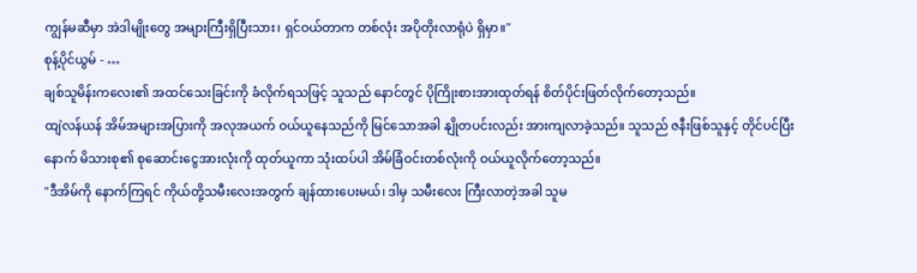ကျွန်မဆီမှာ အဲဒါမျိုးတွေ အများကြီးရှိပြီးသား၊ ရှင်ဝယ်တာက တစ်လုံး အပိုတိုးလာရုံပဲ ရှိမှာ။"
စုန့်ပိုင်ယွမ် - …
ချစ်သူမိန်းကလေး၏ အထင်သေးခြင်းကို ခံလိုက်ရသဖြင့် သူသည် နောင်တွင် ပိုကြိုးစားအားထုတ်ရန် စိတ်ပိုင်းဖြတ်လိုက်တော့သည်။
ထျဲလန်ယန် အိမ်အများအပြားကို အလုအယက် ဝယ်ယူနေသည်ကို မြင်သောအခါ နျိုတပင်းလည်း အားကျလာခဲ့သည်။ သူသည် ဇနီးဖြစ်သူနှင့် တိုင်ပင်ပြီးနောက် မိသားစု၏ စုဆောင်းငွေအားလုံးကို ထုတ်ယူကာ သုံးထပ်ပါ အိမ်ခြံဝင်းတစ်လုံးကို ဝယ်ယူလိုက်တော့သည်။
"ဒီအိမ်ကို နောက်ကြရင် ကိုယ်တို့သမီးလေးအတွက် ချန်ထားပေးမယ်၊ ဒါမှ သမီးလေး ကြီးလာတဲ့အခါ သူမ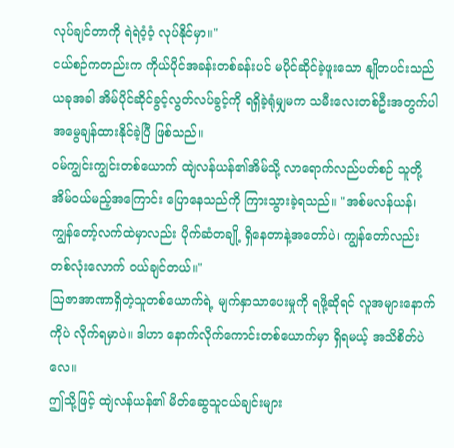လုပ်ချင်တာကို ရဲရဲဝံ့ဝံ့ လုပ်နိုင်မှာ။"
ငယ်စဉ်ကတည်းက ကိုယ်ပိုင်အခန်းတစ်ခန်းပင် မပိုင်ဆိုင်ခဲ့ဖူးသော နျိုတပင်းသည် ယခုအခါ အိမ်ပိုင်ဆိုင်ခွင့်လွတ်လပ်ခွင့်ကို ရရှိခဲ့ရုံမျှမက သမီးလေးတစ်ဦးအတွက်ပါ အမွေချန်ထားနိုင်ခဲ့ပြီ ဖြစ်သည်။
ဝမ်ကျွင်းကျွင်းတစ်ယောက် ထျဲလန်ယန်၏အိမ်သို့ လာရောက်လည်ပတ်စဉ် သူတို့ အိမ်ဝယ်မည့်အကြောင်း ပြောနေသည်ကို ကြားသွားခဲ့ရသည်။ "အစ်မလန်ယန်၊ ကျွန်တော့်လက်ထဲမှာလည်း ပိုက်ဆံတချို့ ရှိနေတာနဲ့အတော်ပဲ၊ ကျွန်တော်လည်း တစ်လုံးလောက် ဝယ်ချင်တယ်။"
ဩဇာအာဏာရှိတဲ့သူတစ်ယောက်ရဲ့ မျက်နှာသာပေးမှုကို ရဖို့ဆိုရင် လူအများနောက်ကိုပဲ လိုက်ရမှာပဲ။ ဒါဟာ နောက်လိုက်ကောင်းတစ်ယောက်မှာ ရှိရမယ့် အသိစိတ်ပဲလေ။
ဤသို့ဖြင့် ထျဲလန်ယန်၏ မိတ်ဆွေသူငယ်ချင်းများ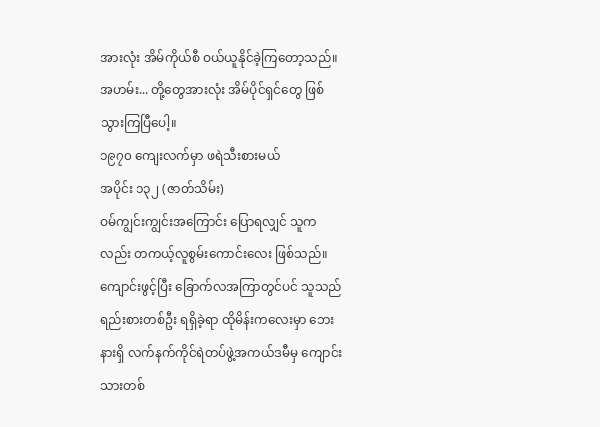အားလုံး အိမ်ကိုယ်စီ ဝယ်ယူနိုင်ခဲ့ကြတော့သည်။
အဟမ်း... တို့တွေအားလုံး အိမ်ပိုင်ရှင်တွေ ဖြစ်သွားကြပြီပေါ့။
၁၉၇၀ ကျေးလက်မှာ ဖရဲသီးစားမယ်
အပိုင်း ၁၃၂ (ဇာတ်သိမ်း)
ဝမ်ကျွင်းကျွင်းအကြောင်း ပြောရလျှင် သူကလည်း တကယ့်လူစွမ်းကောင်းလေး ဖြစ်သည်။
ကျောင်းဖွင့်ပြီး ခြောက်လအကြာတွင်ပင် သူသည် ရည်းစားတစ်ဦး ရရှိခဲ့ရာ ထိုမိန်းကလေးမှာ ဘေးနားရှိ လက်နက်ကိုင်ရဲတပ်ဖွဲ့အကယ်ဒမီမှ ကျောင်းသားတစ်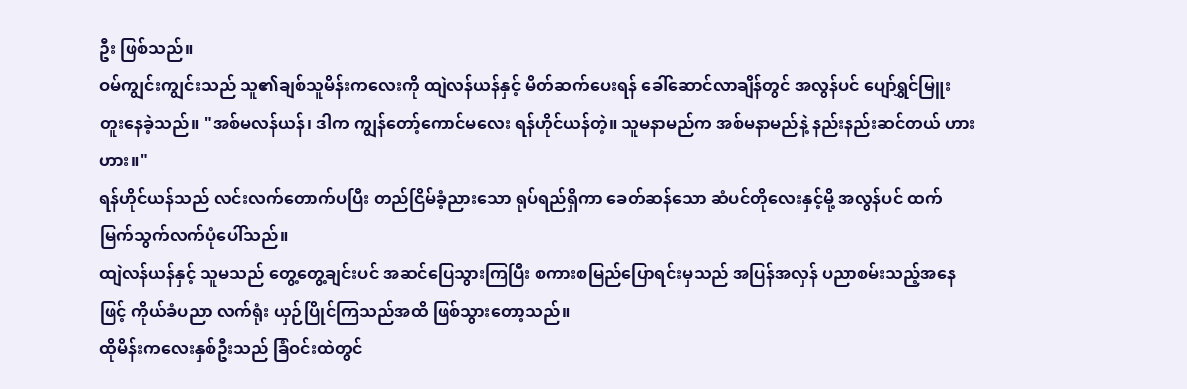ဦး ဖြစ်သည်။
ဝမ်ကျွင်းကျွင်းသည် သူ၏ချစ်သူမိန်းကလေးကို ထျဲလန်ယန်နှင့် မိတ်ဆက်ပေးရန် ခေါ်ဆောင်လာချိန်တွင် အလွန်ပင် ပျော်ရွှင်မြူးတူးနေခဲ့သည်။ "အစ်မလန်ယန်၊ ဒါက ကျွန်တော့်ကောင်မလေး ရန်ဟိုင်ယန်တဲ့။ သူမနာမည်က အစ်မနာမည်နဲ့ နည်းနည်းဆင်တယ် ဟားဟား။"
ရန်ဟိုင်ယန်သည် လင်းလက်တောက်ပပြီး တည်ငြိမ်ခံ့ညားသော ရုပ်ရည်ရှိကာ ခေတ်ဆန်သော ဆံပင်တိုလေးနှင့်မို့ အလွန်ပင် ထက်မြက်သွက်လက်ပုံပေါ်သည်။
ထျဲလန်ယန်နှင့် သူမသည် တွေ့တွေ့ချင်းပင် အဆင်ပြေသွားကြပြီး စကားစမြည်ပြောရင်းမှသည် အပြန်အလှန် ပညာစမ်းသည့်အနေဖြင့် ကိုယ်ခံပညာ လက်ရုံး ယှဉ်ပြိုင်ကြသည်အထိ ဖြစ်သွားတော့သည်။
ထိုမိန်းကလေးနှစ်ဦးသည် ခြံဝင်းထဲတွင်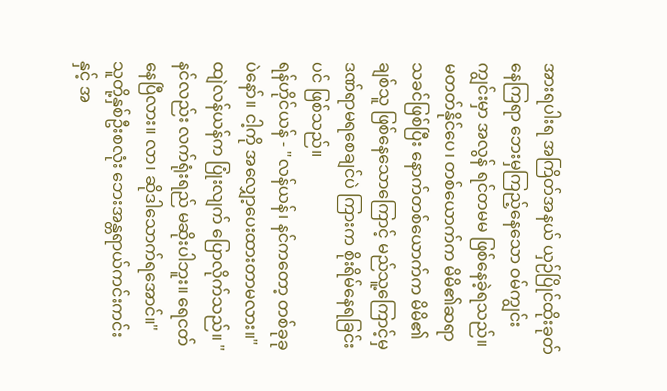အားရပါးရ အကြိတ်အနယ် ယှဉ်ပြိုင်ထိုးခုတ်နေကြရာ ဘေးမှကြည့်နေသော ဝမ်ကျွင်းကျွင်းမှာ အလွန် ရင်တမမ ဖြစ်နေခဲ့ရသည်။
မတတ်နိုင်ပေ၊ တစ်ယောက်က မိမိ၏ဆရာသခင်ဖြစ်ပြီး နောက်တစ်ယောက်က မိမိ၏ချစ်သူ ဖြစ်နေသောကြောင့် မည်သူ့ကြောင့်မှ ဒဏ်ရာမရစေချင်ပဲ ကြားက စိုးရိမ်နေရခြင်းပင် ဖြစ်သည်။
ရန်ဟိုင်ယန် - "လန်ယန်၊ နင်ကတော့ တစ်ခုခုပဲနော်။ ငါ့ကို အလျှော့ပေးထားတာမလား။"
ထျဲလန်ယန်က ပြုံးလျက် ပြောလိုက်သည်။ "နင်လည်း လက်ရုံးရည် မဆိုးပါဘူး။ ရေငတ်နေပြီလား။ လာ၊ ဆိုဒါသောက်ရအောင်။"
သူတို့နှစ်ဦးစလုံး ဘေးအန္တရာယ်ကင်းကင်းနှင့် အ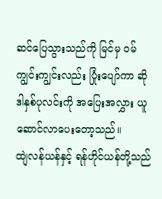ဆင်ပြေသွားသည်ကို မြင်မှ ဝမ်ကျွင်းကျွင်းလည်း ပြုံးပျော်ကာ ဆိုဒါနှစ်ပုလင်းကို အပြေးအလွှား ယူဆောင်လာပေးတော့သည်။
ထျဲလန်ယန်နှင့် ရန်ဟိုင်ယန်တို့သည်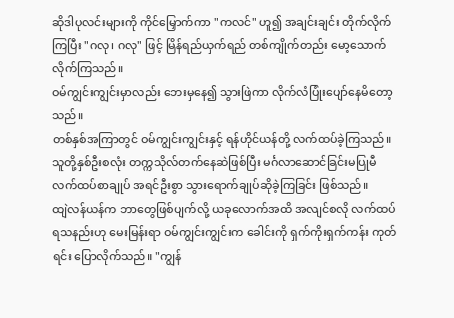ဆိုဒါပုလင်းများကို ကိုင်မြှောက်ကာ "ကလင်" ဟူ၍ အချင်းချင်း တိုက်လိုက်ကြပြီး "ဂလု၊ ဂလု" ဖြင့် မြိန်ရည်ယှက်ရည် တစ်ကျိုက်တည်း မော့သောက်လိုက်ကြသည်။
ဝမ်ကျွင်းကျွင်းမှာလည်း ဘေးမှနေ၍ သွားဖြဲကာ လိုက်လံပြုံးပျော်နေမိတော့သည်။
တစ်နှစ်အကြာတွင် ဝမ်ကျွင်းကျွင်းနှင့် ရန်ဟိုင်ယန်တို့ လက်ထပ်ခဲ့ကြသည်။ သူတို့နှစ်ဦးစလုံး တက္ကသိုလ်တက်နေဆဲဖြစ်ပြီး မင်္ဂလာဆောင်ခြင်းမပြုမီ လက်ထပ်စာချုပ် အရင်ဦးစွာ သွားရောက်ချုပ်ဆိုခဲ့ကြခြင်း ဖြစ်သည်။
ထျဲလန်ယန်က ဘာတွေဖြစ်ပျက်လို့ ယခုလောက်အထိ အလျင်စလို လက်ထပ်ရသနည်းဟု မေးမြန်းရာ ဝမ်ကျွင်းကျွင်းက ခေါင်းကို ရှက်ကိုးရှက်ကန်း ကုတ်ရင်း ပြောလိုက်သည်။ "ကျွန်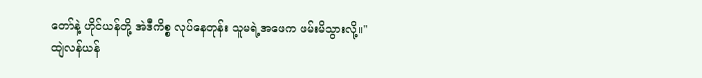တော်နဲ့ ဟိုင်ယန်တို့ အဲဒီကိစ္စ လုပ်နေတုန်း သူမရဲ့အဖေက ဖမ်းမိသွားလို့။"
ထျဲလန်ယန်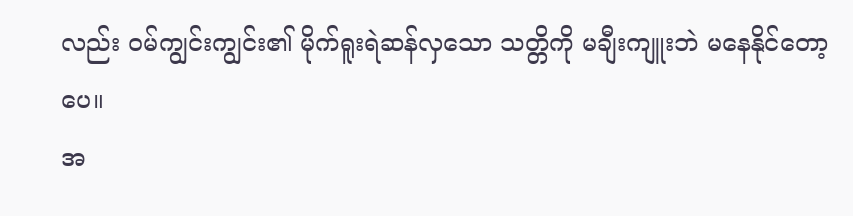လည်း ဝမ်ကျွင်းကျွင်း၏ မိုက်ရူးရဲဆန်လှသော သတ္တိကို မချီးကျူးဘဲ မနေနိုင်တော့ပေ။
အ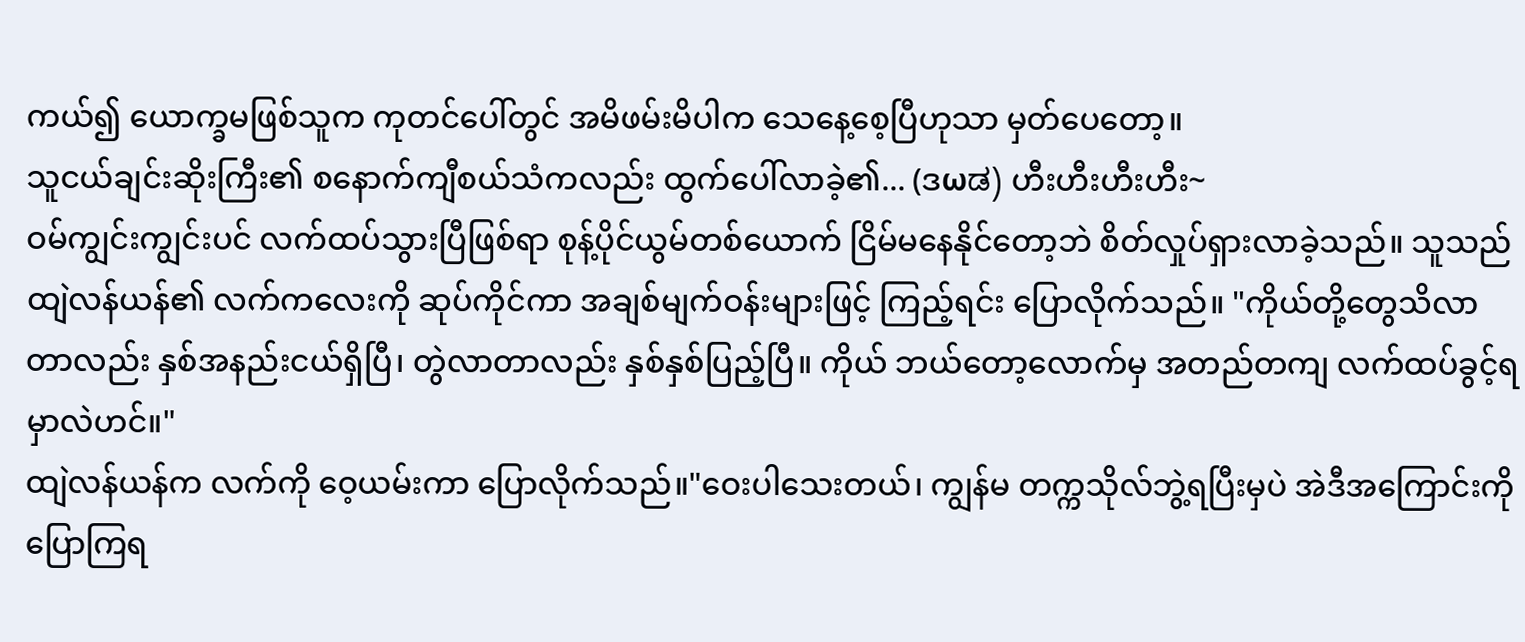ကယ်၍ ယောက္ခမဖြစ်သူက ကုတင်ပေါ်တွင် အမိဖမ်းမိပါက သေနေ့စေ့ပြီဟုသာ မှတ်ပေတော့။
သူငယ်ချင်းဆိုးကြီး၏ စနောက်ကျီစယ်သံကလည်း ထွက်ပေါ်လာခဲ့၏... (ဒωಡ) ဟီးဟီးဟီးဟီး~
ဝမ်ကျွင်းကျွင်းပင် လက်ထပ်သွားပြီဖြစ်ရာ စုန့်ပိုင်ယွမ်တစ်ယောက် ငြိမ်မနေနိုင်တော့ဘဲ စိတ်လှုပ်ရှားလာခဲ့သည်။ သူသည် ထျဲလန်ယန်၏ လက်ကလေးကို ဆုပ်ကိုင်ကာ အချစ်မျက်ဝန်းများဖြင့် ကြည့်ရင်း ပြောလိုက်သည်။ "ကိုယ်တို့တွေသိလာတာလည်း နှစ်အနည်းငယ်ရှိပြီ၊ တွဲလာတာလည်း နှစ်နှစ်ပြည့်ပြီ။ ကိုယ် ဘယ်တော့လောက်မှ အတည်တကျ လက်ထပ်ခွင့်ရမှာလဲဟင်။"
ထျဲလန်ယန်က လက်ကို ဝေ့ယမ်းကာ ပြောလိုက်သည်။"ဝေးပါသေးတယ်၊ ကျွန်မ တက္ကသိုလ်ဘွဲ့ရပြီးမှပဲ အဲဒီအကြောင်းကို ပြောကြရ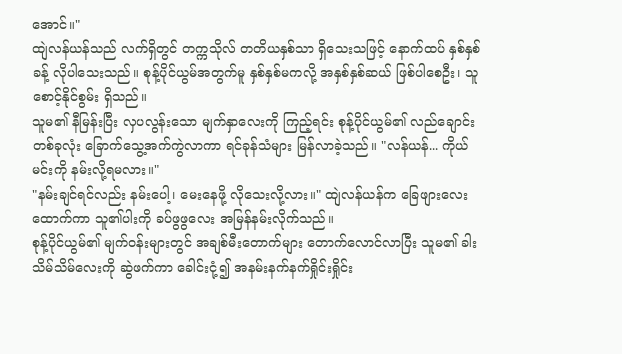အောင်။"
ထျဲလန်ယန်သည် လက်ရှိတွင် တက္ကသိုလ် တတိယနှစ်သာ ရှိသေးသဖြင့် နောက်ထပ် နှစ်နှစ်ခန့် လိုပါသေးသည်။ စုန့်ပိုင်ယွမ်အတွက်မူ နှစ်နှစ်မကလို့ အနှစ်နှစ်ဆယ် ဖြစ်ပါစေဦး၊ သူ စောင့်နိုင်စွမ်း ရှိသည်။
သူမ၏ နီမြန်းပြီး လှပလွန်းသော မျက်နှာလေးကို ကြည့်ရင်း စုန့်ပိုင်ယွမ်၏ လည်ချောင်းတစ်ခုလုံး ခြောက်သွေ့အက်ကွဲလာကာ ရင်ခုန်သံများ မြန်လာခဲ့သည်။ "လန်ယန်... ကိုယ် မင်းကို နမ်းလို့ရမလား။"
"နမ်းချင်ရင်လည်း နမ်းပေါ့၊ မေးနေဖို့ လိုသေးလို့လား။" ထျဲလန်ယန်က ခြေဖျားလေးထောက်ကာ သူ၏ပါးကို ခပ်ဖွဖွလေး အမြန်နမ်းလိုက်သည်။
စုန့်ပိုင်ယွမ်၏ မျက်ဝန်းများတွင် အချစ်မီးတောက်များ တောက်လောင်လာပြီး သူမ၏ ခါးသိမ်သိမ်လေးကို ဆွဲဖက်ကာ ခေါင်းငုံ့၍ အနမ်းနက်နက်ရှိုင်းရှိုင်း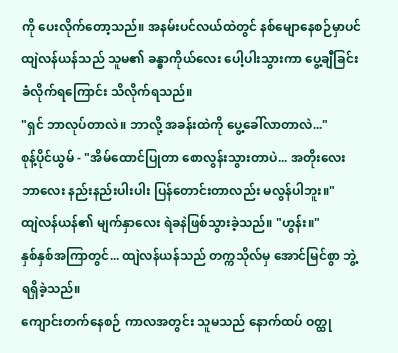ကို ပေးလိုက်တော့သည်။ အနမ်းပင်လယ်ထဲတွင် နစ်မျောနေစဉ်မှာပင် ထျဲလန်ယန်သည် သူမ၏ ခန္ဓာကိုယ်လေး ပေါ့ပါးသွားကာ ပွေ့ချီခြင်း ခံလိုက်ရကြောင်း သိလိုက်ရသည်။
"ရှင် ဘာလုပ်တာလဲ။ ဘာလို့ အခန်းထဲကို ပွေ့ခေါ်လာတာလဲ..."
စုန့်ပိုင်ယွမ် - "အိမ်ထောင်ပြုတာ စောလွန်းသွားတာပဲ... အတိုးလေး ဘာလေး နည်းနည်းပါးပါး ပြန်တောင်းတာလည်း မလွန်ပါဘူး။"
ထျဲလန်ယန်၏ မျက်နှာလေး ရဲခနဲဖြစ်သွားခဲ့သည်။ "ဟွန်း။"
နှစ်နှစ်အကြာတွင်... ထျဲလန်ယန်သည် တက္ကသိုလ်မှ အောင်မြင်စွာ ဘွဲ့ရရှိခဲ့သည်။
ကျောင်းတက်နေစဉ် ကာလအတွင်း သူမသည် နောက်ထပ် ဝတ္ထု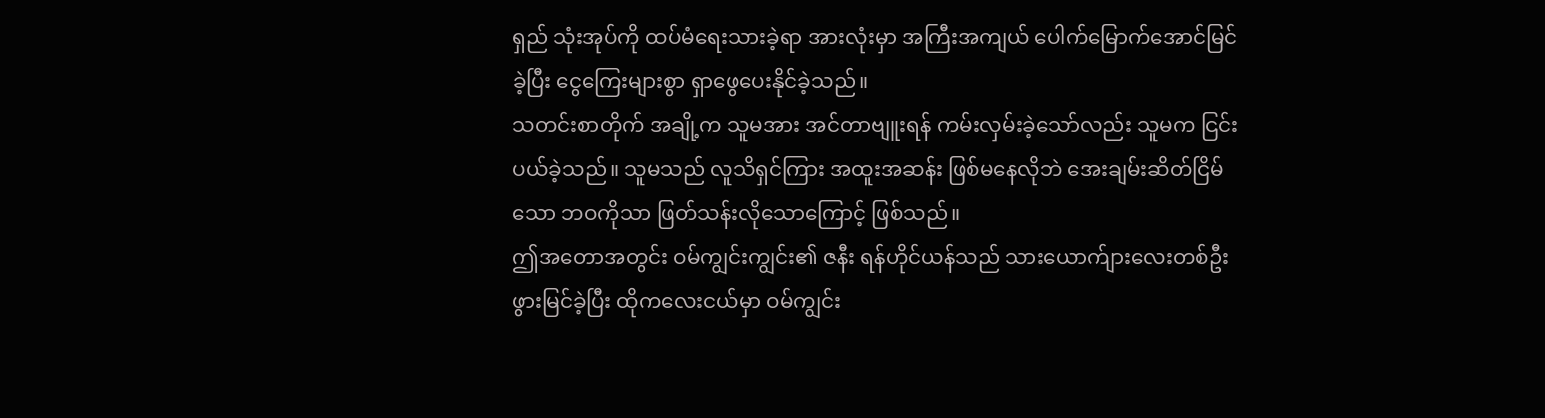ရှည် သုံးအုပ်ကို ထပ်မံရေးသားခဲ့ရာ အားလုံးမှာ အကြီးအကျယ် ပေါက်မြောက်အောင်မြင်ခဲ့ပြီး ငွေကြေးများစွာ ရှာဖွေပေးနိုင်ခဲ့သည်။
သတင်းစာတိုက် အချို့က သူမအား အင်တာဗျူးရန် ကမ်းလှမ်းခဲ့သော်လည်း သူမက ငြင်းပယ်ခဲ့သည်။ သူမသည် လူသိရှင်ကြား အထူးအဆန်း ဖြစ်မနေလိုဘဲ အေးချမ်းဆိတ်ငြိမ်သော ဘဝကိုသာ ဖြတ်သန်းလိုသောကြောင့် ဖြစ်သည်။
ဤအတောအတွင်း ဝမ်ကျွင်းကျွင်း၏ ဇနီး ရန်ဟိုင်ယန်သည် သားယောက်ျားလေးတစ်ဦး ဖွားမြင်ခဲ့ပြီး ထိုကလေးငယ်မှာ ဝမ်ကျွင်း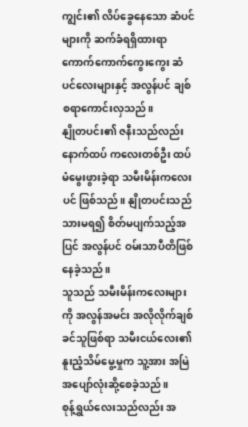ကျွင်း၏ လိပ်ခွေနေသော ဆံပင်များကို ဆက်ခံရရှိထားရာ ကောက်ကောက်ကွေးကွေး ဆံပင်လေးများနှင့် အလွန်ပင် ချစ်စရာကောင်းလှသည်။
နျိုတပင်း၏ ဇနီးသည်လည်း နောက်ထပ် ကလေးတစ်ဦး ထပ်မံမွေးဖွားခဲ့ရာ သမီးမိန်းကလေးပင် ဖြစ်သည်။ နျိုတပင်းသည် သားမရ၍ စိတ်မပျက်သည့်အပြင် အလွန်ပင် ဝမ်းသာပီတိဖြစ်နေခဲ့သည်။
သူသည် သမီးမိန်းကလေးများကို အလွန်အမင်း အလိုလိုက်ချစ်ခင်သူဖြစ်ရာ သမီးငယ်လေး၏ နူးညံ့သိမ်မွေ့မှုက သူ့အား အမြဲ အပျော်လုံးဆို့စေခဲ့သည်။
စုန့်ရွှယ်လေးသည်လည်း အ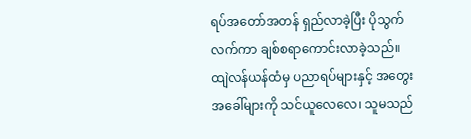ရပ်အတော်အတန် ရှည်လာခဲ့ပြီး ပိုသွက်လက်ကာ ချစ်စရာကောင်းလာခဲ့သည်။
ထျဲလန်ယန်ထံမှ ပညာရပ်များနှင့် အတွေးအခေါ်များကို သင်ယူလေလေ၊ သူမသည်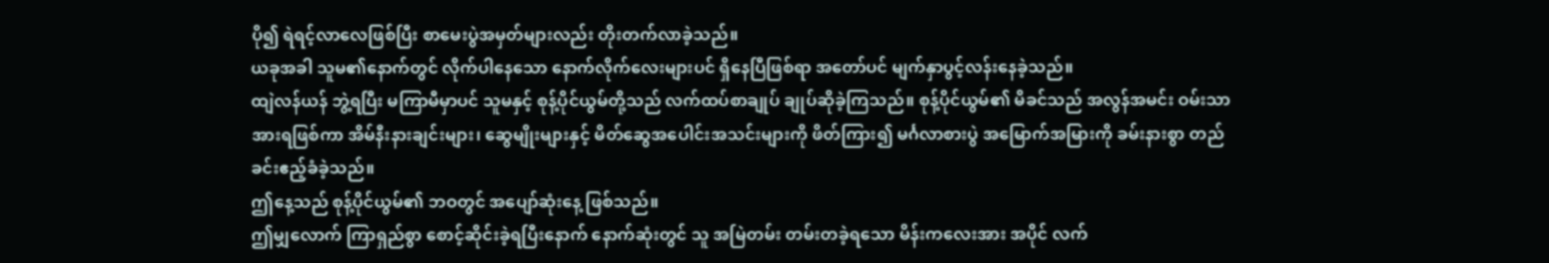ပို၍ ရဲရင့်လာလေဖြစ်ပြီး စာမေးပွဲအမှတ်များလည်း တိုးတက်လာခဲ့သည်။
ယခုအခါ သူမ၏နောက်တွင် လိုက်ပါနေသော နောက်လိုက်လေးများပင် ရှိနေပြီဖြစ်ရာ အတော်ပင် မျက်နှာပွင့်လန်းနေခဲ့သည်။
ထျဲလန်ယန် ဘွဲ့ရပြီး မကြာမီမှာပင် သူမနှင့် စုန့်ပိုင်ယွမ်တို့သည် လက်ထပ်စာချုပ် ချုပ်ဆိုခဲ့ကြသည်။ စုန့်ပိုင်ယွမ်၏ မိခင်သည် အလွန်အမင်း ဝမ်းသာအားရဖြစ်ကာ အိမ်နီးနားချင်းများ၊ ဆွေမျိုးများနှင့် မိတ်ဆွေအပေါင်းအသင်းများကို ဖိတ်ကြား၍ မင်္ဂလာစားပွဲ အမြောက်အမြားကို ခမ်းနားစွာ တည်ခင်းဧည့်ခံခဲ့သည်။
ဤနေ့သည် စုန့်ပိုင်ယွမ်၏ ဘဝတွင် အပျော်ဆုံးနေ့ ဖြစ်သည်။
ဤမျှလောက် ကြာရှည်စွာ စောင့်ဆိုင်းခဲ့ရပြီးနောက် နောက်ဆုံးတွင် သူ အမြဲတမ်း တမ်းတခဲ့ရသော မိန်းကလေးအား အပိုင် လက်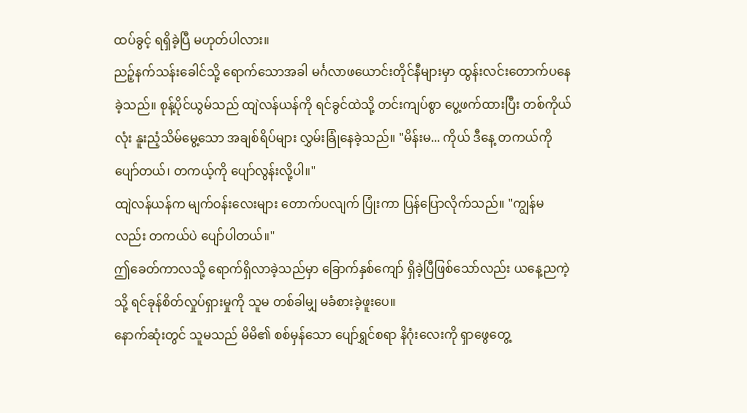ထပ်ခွင့် ရရှိခဲ့ပြီ မဟုတ်ပါလား။
ညဉ့်နက်သန်းခေါင်သို့ ရောက်သောအခါ မင်္ဂလာဖယောင်းတိုင်နီများမှာ ထွန်းလင်းတောက်ပနေခဲ့သည်။ စုန့်ပိုင်ယွမ်သည် ထျဲလန်ယန်ကို ရင်ခွင်ထဲသို့ တင်းကျပ်စွာ ပွေ့ဖက်ထားပြီး တစ်ကိုယ်လုံး နူးညံ့သိမ်မွေ့သော အချစ်ရိပ်များ လွှမ်းခြုံနေခဲ့သည်။ "မိန်းမ... ကိုယ် ဒီနေ့ တကယ်ကို ပျော်တယ်၊ တကယ့်ကို ပျော်လွန်းလို့ပါ။"
ထျဲလန်ယန်က မျက်ဝန်းလေးများ တောက်ပလျက် ပြုံးကာ ပြန်ပြောလိုက်သည်။ "ကျွန်မလည်း တကယ်ပဲ ပျော်ပါတယ်။"
ဤခေတ်ကာလသို့ ရောက်ရှိလာခဲ့သည်မှာ ခြောက်နှစ်ကျော် ရှိခဲ့ပြီဖြစ်သော်လည်း ယနေ့ညကဲ့သို့ ရင်ခုန်စိတ်လှုပ်ရှားမှုကို သူမ တစ်ခါမျှ မခံစားခဲ့ဖူးပေ။
နောက်ဆုံးတွင် သူမသည် မိမိ၏ စစ်မှန်သော ပျော်ရွှင်စရာ နိဂုံးလေးကို ရှာဖွေတွေ့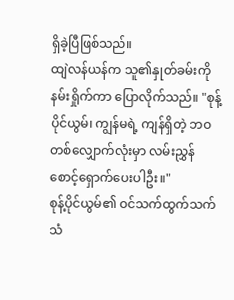ရှိခဲ့ပြီဖြစ်သည်။
ထျဲလန်ယန်က သူ၏နှုတ်ခမ်းကို နမ်းရှိုက်ကာ ပြောလိုက်သည်။ "စုန့်ပိုင်ယွမ်၊ ကျွန်မရဲ့ ကျန်ရှိတဲ့ ဘဝတစ်လျှောက်လုံးမှာ လမ်းညွှန် စောင့်ရှောက်ပေးပါဦး။"
စုန့်ပိုင်ယွမ်၏ ဝင်သက်ထွက်သက်သံ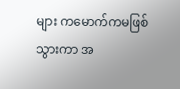များ ကမောက်ကမဖြစ်သွားကာ အ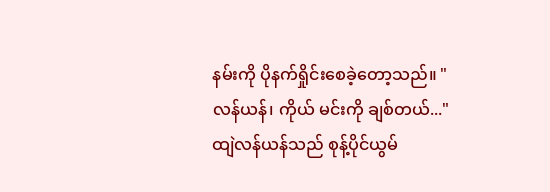နမ်းကို ပိုနက်ရှိုင်းစေခဲ့တော့သည်။ "လန်ယန်၊ ကိုယ် မင်းကို ချစ်တယ်..."
ထျဲလန်ယန်သည် စုန့်ပိုင်ယွမ်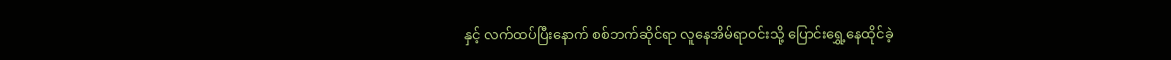နှင့် လက်ထပ်ပြီးနောက် စစ်ဘက်ဆိုင်ရာ လူနေအိမ်ရာဝင်းသို့ ပြောင်းရွှေ့နေထိုင်ခဲ့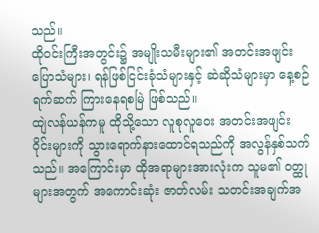သည်။
ထိုဝင်းကြီးအတွင်း၌ အမျိုးသမီးများ၏ အတင်းအဖျင်းပြောသံများ၊ ရန်ဖြစ်ငြင်းခုံသံများနှင့် ဆဲဆိုသံများမှာ နေ့စဉ်ရက်ဆက် ကြားနေရစမြဲ ဖြစ်သည်။
ထျဲလန်ယန်ကမူ ထိုသို့သော လူစုလူဝေး အတင်းအဖျင်းဝိုင်းများကို သွားရောက်နားထောင်ရသည်ကို အလွန်နှစ်သက်သည်။ အကြောင်းမှာ ထိုအရာများအားလုံးက သူမ၏ ဝတ္ထုများအတွက် အကောင်းဆုံး ဇာတ်လမ်း သတင်းအချက်အ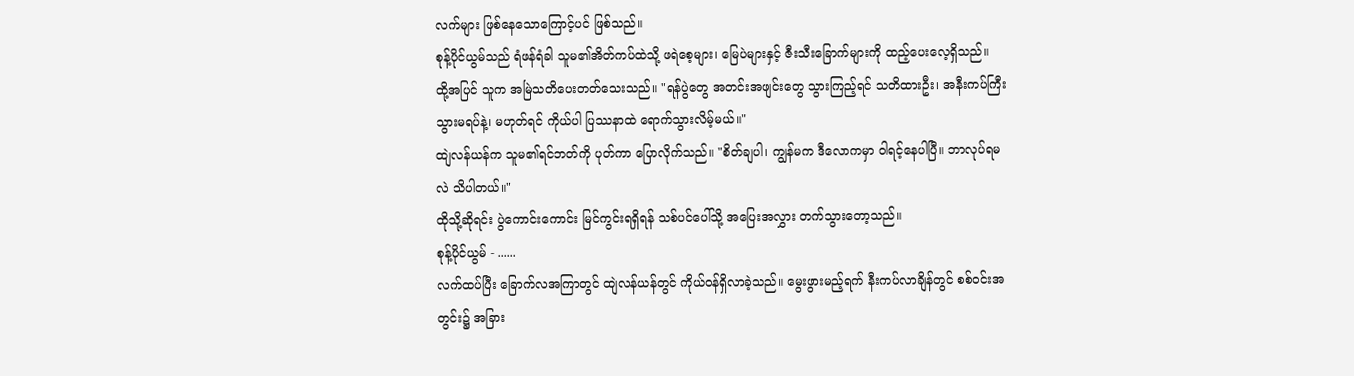လက်များ ဖြစ်နေသောကြောင့်ပင် ဖြစ်သည်။
စုန့်ပိုင်ယွမ်သည် ရံဖန်ရံခါ သူမ၏အိတ်ကပ်ထဲသို့ ဖရဲစေ့များ၊ မြေပဲများနှင့် ဇီးသီးခြောက်များကို ထည့်ပေးလေ့ရှိသည်။
ထို့အပြင် သူက အမြဲသတိပေးတတ်သေးသည်။ "ရန်ပွဲတွေ အတင်းအဖျင်းတွေ သွားကြည့်ရင် သတိထားဦး၊ အနီးကပ်ကြီး သွားမရပ်နဲ့၊ မဟုတ်ရင် ကိုယ်ပါ ပြဿနာထဲ ရောက်သွားလိမ့်မယ်။"
ထျဲလန်ယန်က သူမ၏ရင်ဘတ်ကို ပုတ်ကာ ပြောလိုက်သည်။ "စိတ်ချပါ၊ ကျွန်မက ဒီလောကမှာ ဝါရင့်နေပါပြီ။ ဘာလုပ်ရမလဲ သိပါတယ်။"
ထိုသို့ဆိုရင်း ပွဲကောင်းကောင်း မြင်ကွင်းရရှိရန် သစ်ပင်ပေါ်သို့ အပြေးအလွှား တက်သွားတော့သည်။
စုန့်ပိုင်ယွမ် - ......
လက်ထပ်ပြီး ခြောက်လအကြာတွင် ထျဲလန်ယန်တွင် ကိုယ်ဝန်ရှိလာခဲ့သည်။ မွေးဖွားမည့်ရက် နီးကပ်လာချိန်တွင် စစ်ဝင်းအတွင်း၌ အခြား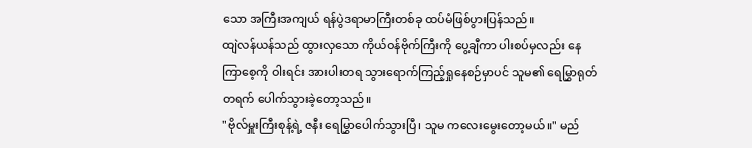သော အကြီးအကျယ် ရန်ပွဲဒရာမာကြီးတစ်ခု ထပ်မံဖြစ်ပွားပြန်သည်။
ထျဲလန်ယန်သည် ထွားလှသော ကိုယ်ဝန်ဗိုက်ကြီးကို ပွေ့ချီကာ ပါးစပ်မှလည်း နေကြာစေ့ကို ဝါးရင်း အားပါးတရ သွားရောက်ကြည့်ရှုနေစဉ်မှာပင် သူမ၏ ရေမြွှာရုတ်တရက် ပေါက်သွားခဲ့တော့သည်။
"ဗိုလ်မှူးကြီးစုန့်ရဲ့ ဇနီး ရေမြွှာပေါက်သွားပြီ၊ သူမ ကလေးမွေးတော့မယ်။" မည်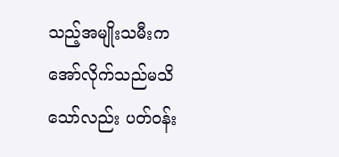သည့်အမျိုးသမီးက အော်လိုက်သည်မသိသော်လည်း ပတ်ဝန်း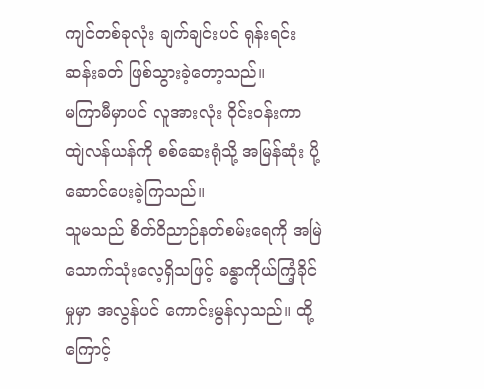ကျင်တစ်ခုလုံး ချက်ချင်းပင် ရုန်းရင်းဆန်းခတ် ဖြစ်သွားခဲ့တော့သည်။
မကြာမီမှာပင် လူအားလုံး ဝိုင်းဝန်းကာ ထျဲလန်ယန်ကို စစ်ဆေးရုံသို့ အမြန်ဆုံး ပို့ဆောင်ပေးခဲ့ကြသည်။
သူမသည် စိတ်ဝိညာဉ်နတ်စမ်းရေကို အမြဲသောက်သုံးလေ့ရှိသဖြင့် ခန္ဓာကိုယ်ကြံ့ခိုင်မှုမှာ အလွန်ပင် ကောင်းမွန်လှသည်။ ထို့ကြောင့်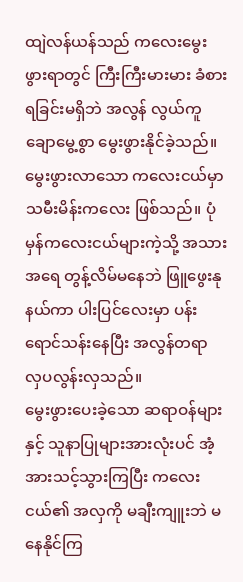ထျဲလန်ယန်သည် ကလေးမွေးဖွားရာတွင် ကြီးကြီးမားမား ခံစားရခြင်းမရှိဘဲ အလွန် လွယ်ကူချောမွေ့စွာ မွေးဖွားနိုင်ခဲ့သည်။
မွေးဖွားလာသော ကလေးငယ်မှာ သမီးမိန်းကလေး ဖြစ်သည်။ ပုံမှန်ကလေးငယ်များကဲ့သို့ အသားအရေ တွန့်လိမ်မနေဘဲ ဖြူဖွေးနုနယ်ကာ ပါးပြင်လေးမှာ ပန်းရောင်သန်းနေပြီး အလွန်တရာ လှပလွန်းလှသည်။
မွေးဖွားပေးခဲ့သော ဆရာဝန်များနှင့် သူနာပြုများအားလုံးပင် အံ့အားသင့်သွားကြပြီး ကလေးငယ်၏ အလှကို မချီးကျူးဘဲ မနေနိုင်ကြ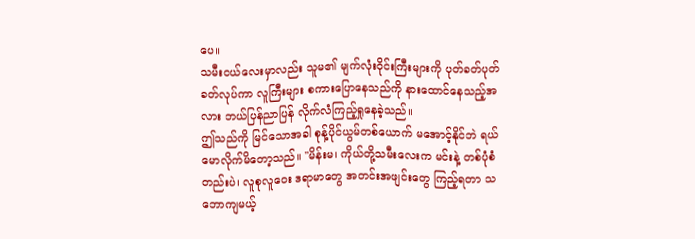ပေ။
သမီးငယ်လေးမှာလည်း သူမ၏ မျက်လုံးဝိုင်းကြီးများကို ပုတ်ခတ်ပုတ်ခတ်လုပ်ကာ လူကြီးများ စကားပြောနေသည်ကို နားထောင်နေသည့်အလား ဘယ်ပြန်ညာပြန် လိုက်လံကြည့်ရှုနေခဲ့သည်။
ဤသည်ကို မြင်သောအခါ စုန့်ပိုင်ယွမ်တစ်ယောက် မအောင့်နိုင်ဘဲ ရယ်မောလိုက်မိတော့သည်။ "မိန်းမ၊ ကိုယ်တို့သမီးလေးက မင်းနဲ့ တစ်ပုံစံတည်းပဲ၊ လူစုလူဝေး ဒရာမာတွေ အတင်းအဖျင်းတွေ ကြည့်ရတာ သဘောကျမယ့်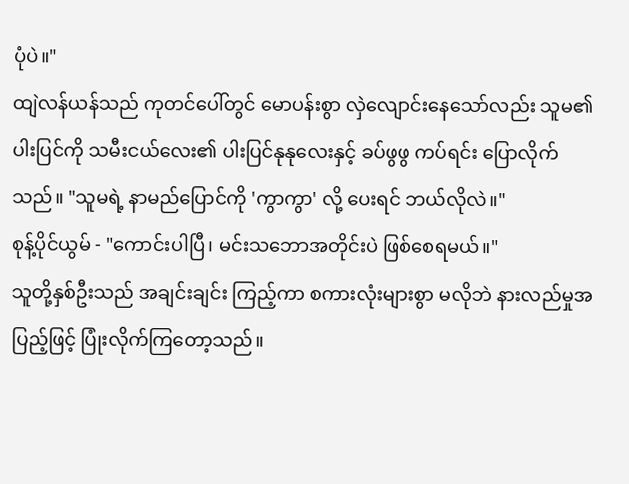ပုံပဲ။"
ထျဲလန်ယန်သည် ကုတင်ပေါ်တွင် မောပန်းစွာ လှဲလျောင်းနေသော်လည်း သူမ၏ ပါးပြင်ကို သမီးငယ်လေး၏ ပါးပြင်နုနုလေးနှင့် ခပ်ဖွဖွ ကပ်ရင်း ပြောလိုက်သည်။ "သူမရဲ့ နာမည်ပြောင်ကို 'ကွာကွာ' လို့ ပေးရင် ဘယ်လိုလဲ။"
စုန့်ပိုင်ယွမ် - "ကောင်းပါပြီ၊ မင်းသဘောအတိုင်းပဲ ဖြစ်စေရမယ်။"
သူတို့နှစ်ဦးသည် အချင်းချင်း ကြည့်ကာ စကားလုံးများစွာ မလိုဘဲ နားလည်မှုအပြည့်ဖြင့် ပြုံးလိုက်ကြတော့သည်။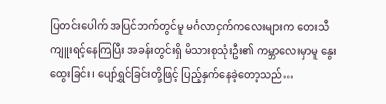ပြတင်းပေါက် အပြင်ဘက်တွင်မူ မင်္ဂလာငှက်ကလေးများက တေးသီကျူးရင့်နေကြပြီး အခန်းတွင်းရှိ မိသားစုသုံးဦး၏ ကမ္ဘာလေးမှာမူ နွေးထွေးခြင်း၊ ပျော်ရွှင်ခြင်းတို့ဖြင့် ပြည့်နှက်နေခဲ့တော့သည်…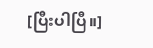[ပြီးပါပြီ။]